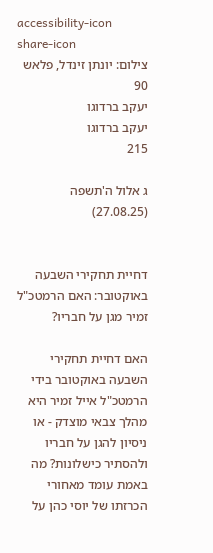accessibility-icon
share-icon
צילום: יונתן זינדל, פלאש 90
יעקב ברדוגו
יעקב ברדוגו
215

ג אלול ה'תשפה (27.08.25)


דחיית תחקירי השבעה באוקטובר: האם הרמטכ"ל זמיר מגן על חבריו?

האם דחיית תחקירי השבעה באוקטובר בידי הרמטכ"ל אייל זמיר היא מהלך צבאי מוצדק - או ניסיון להגן על חבריו ולהסתיר כישלונות? מה באמת עומד מאחורי הכרזתו של יוסי כהן על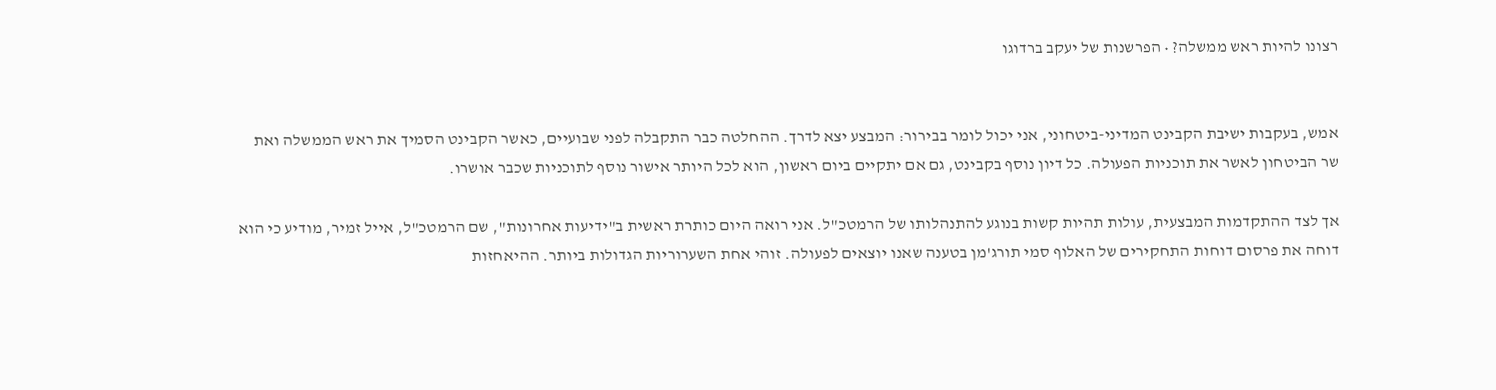רצונו להיות ראש ממשלה? • הפרשנות של יעקב ברדוגו


אמש, בעקבות ישיבת הקבינט המדיני-ביטחוני, אני יכול לומר בבירור: המבצע יצא לדרך. ההחלטה כבר התקבלה לפני שבועיים, כאשר הקבינט הסמיך את ראש הממשלה ואת שר הביטחון לאשר את תוכניות הפעולה. כל דיון נוסף בקבינט, גם אם יתקיים ביום ראשון, הוא לכל היותר אישור נוסף לתוכניות שכבר אושרו.

אך לצד ההתקדמות המבצעית, עולות תהיות קשות בנוגע להתנהלותו של הרמטכ"ל. אני רואה היום כותרת ראשית ב"ידיעות אחרונות", שם הרמטכ"ל, אייל זמיר, מודיע כי הוא דוחה את פרסום דוחות התחקירים של האלוף סמי תורג'מן בטענה שאנו יוצאים לפעולה. זוהי אחת השערוריות הגדולות ביותר. ההיאחזות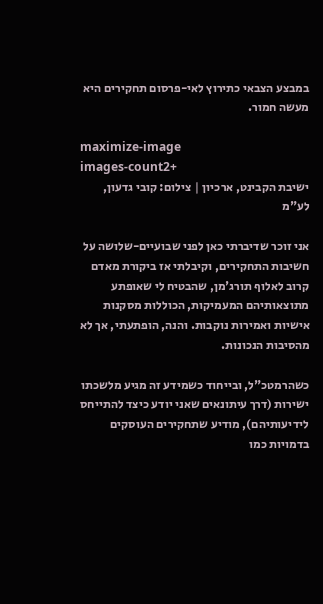במבצע הצבאי כתירוץ לאי-פרסום תחקירים היא מעשה חמור.

maximize-image
images-count2+
ישיבת הקבינט, ארכיון | צילום: קובי גדעון, לע"מ

אני זוכר שדיברתי כאן לפני שבועיים-שלושה על חשיבות התחקירים, וקיבלתי אז ביקורת מאדם קרוב לאלוף תורג'מן, שהבטיח לי שאופתע מתוצאותיהם המעמיקות, הכוללות מסקנות אישיות ואמירות נוקבות. והנה, הופתעתי, אך לא מהסיבות הנכונות.

כשהרמטכ"ל, ובייחוד כשמידע זה מגיע מלשכתו ישירות (דרך עיתונאים שאני יודע כיצד להתייחס לידיעותיהם), מודיע שתחקירים העוסקים בדמויות כמו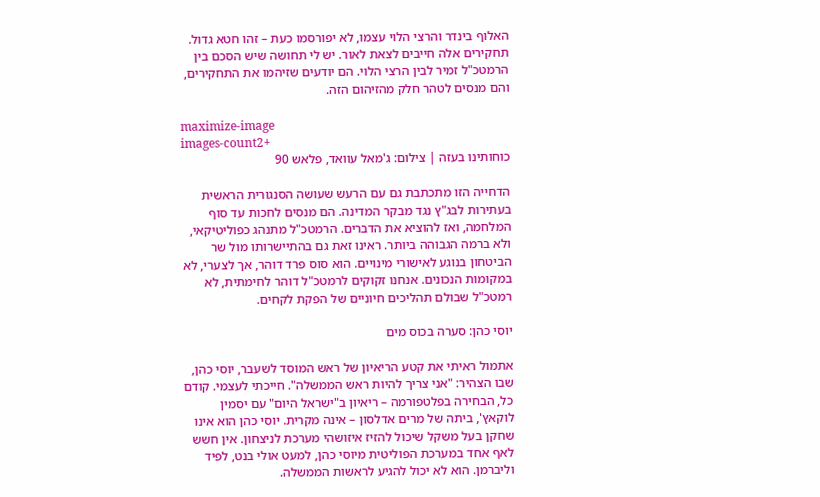האלוף בינדר והרצי הלוי עצמו, לא יפורסמו כעת – זהו חטא גדול. תחקירים אלה חייבים לצאת לאור. יש לי תחושה שיש הסכם בין הרמטכ"ל זמיר לבין הרצי הלוי. הם יודעים שזיהמו את התחקירים, והם מנסים לטהר חלק מהזיהום הזה.

maximize-image
images-count2+
כוחותינו בעזה | צילום: ג'מאל עוואד, פלאש 90

הדחייה הזו מתכתבת גם עם הרעש שעושה הסנגורית הראשית בעתירות לבג"ץ נגד מבקר המדינה. הם מנסים לחכות עד סוף המלחמה, ואז להוציא את הדברים. הרמטכ"ל מתנהג כפוליטיקאי, ולא ברמה הגבוהה ביותר. ראינו זאת גם בהתיישרותו מול שר הביטחון בנוגע לאישורי מינויים. הוא סוס פרד דוהר, אך לצערי, לא במקומות הנכונים. אנחנו זקוקים לרמטכ"ל דוהר לחימתית, לא רמטכ"ל שבולם תהליכים חיוניים של הפקת לקחים.

יוסי כהן: סערה בכוס מים

אתמול ראיתי את קטע הריאיון של ראש המוסד לשעבר, יוסי כהן, שבו הצהיר: "אני צריך להיות ראש הממשלה". חייכתי לעצמי. קודם כל, הבחירה בפלטפורמה – ריאיון ב"ישראל היום" עם יסמין לוקאץ', ביתה של מרים אדלסון – אינה מקרית. יוסי כהן הוא אינו שחקן בעל משקל שיכול להזיז איזושהי מערכת לניצחון. אין חשש לאף אחד במערכת הפוליטית מיוסי כהן, למעט אולי בנט, לפיד וליברמן. הוא לא יכול להגיע לראשות הממשלה.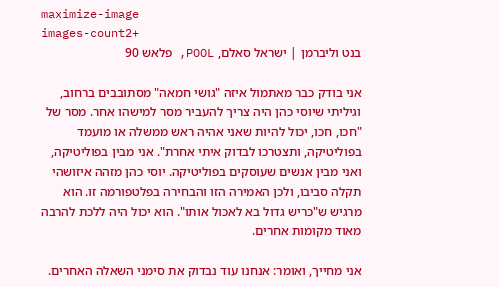maximize-image
images-count2+
בנט וליברמן | ישראל סאלם, POOL, פלאש 90

אני בודק כבר מאתמול איזה "גושי חמאה" מסתובבים ברחוב, וגיליתי שיוסי כהן היה צריך להעביר מסר למישהו אחר. מסר של "חכו, חכו, יכול להיות שאני אהיה ראש ממשלה או מועמד בפוליטיקה, ותצטרכו לבדוק איתי אחרת". אני מבין בפוליטיקה, ואני מבין אנשים שעוסקים בפוליטיקה. יוסי כהן מזהה איזושהי תקלה סביבו, ולכן האמירה הזו והבחירה בפלטפורמה זו. הוא מרגיש ש"כריש גדול בא לאכול אותו". הוא יכול היה ללכת להרבה מאוד מקומות אחרים.

אני מחייך, ואומר: אנחנו עוד נבדוק את סימני השאלה האחרים.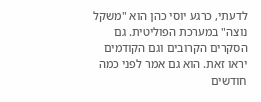לדעתי, כרגע יוסי כהן הוא "משקל נוצה" במערכת הפוליטית. גם הסקרים הקרובים וגם הקודמים יראו זאת. הוא גם אמר לפני כמה חודשים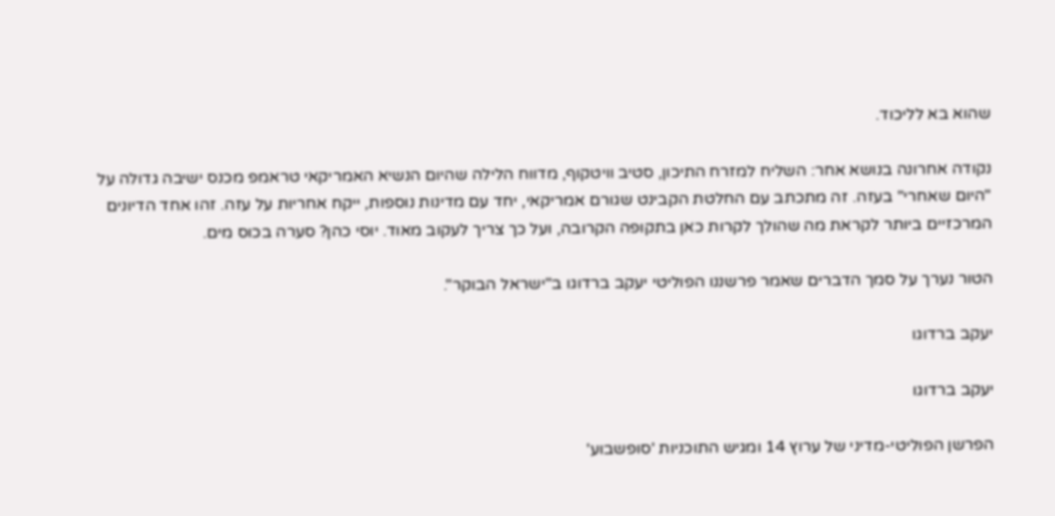שהוא בא לליכוד.

נקודה אחרונה בנושא אחר: השליח למזרח התיכון, סטיב וויטקוף, מדווח הלילה שהיום הנשיא האמריקאי טראמפ מכנס ישיבה גדולה על "היום שאחרי" בעזה. זה מתכתב עם החלטת הקבינט שגורם אמריקאי, יחד עם מדינות נוספות, ייקח אחריות על עזה. זהו אחד הדיונים המרכזיים ביותר לקראת מה שהולך לקרות כאן בתקופה הקרובה, ועל כך צריך לעקוב מאוד. יוסי כהן? סערה בכוס מים.

הטור נערך על סמך הדברים שאמר פרשננו הפוליטי יעקב ברדוגו ב"ישראל הבוקר".

יעקב ברדוגו

יעקב ברדוגו

הפרשן הפוליטי-מדיני של ערוץ 14 ומגיש התוכניות 'סופשבוע'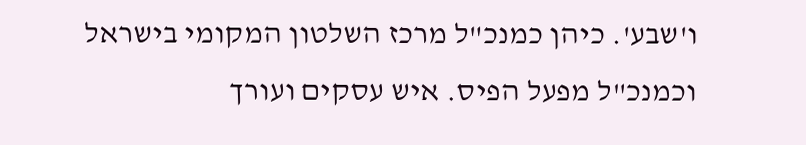ו'שבע'. כיהן כמנכ"ל מרכז השלטון המקומי בישראל וכמנכ"ל מפעל הפיס. איש עסקים ועורך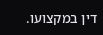דין במקצועו.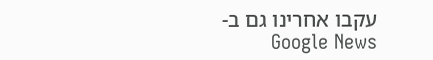עקבו אחרינו גם ב-Google News